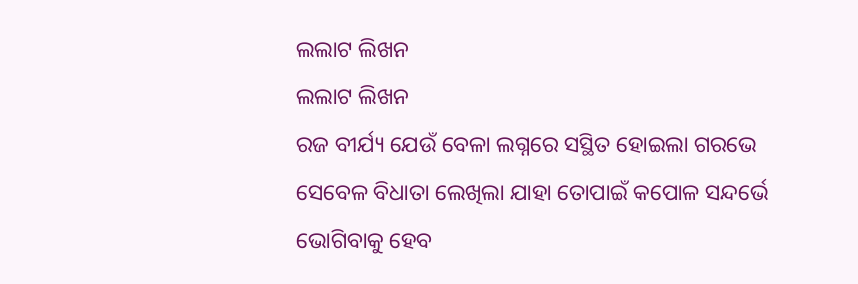ଲଲାଟ ଲିଖନ
ଲଲାଟ ଲିଖନ
ରଜ ବୀର୍ଯ୍ୟ ଯେଉଁ ବେଳା ଲଗ୍ନରେ ସସ୍ଥିତ ହୋଇଲା ଗରଭେ
ସେବେଳ ବିଧାତା ଲେଖିଲା ଯାହା ତୋପାଇଁ କପୋଳ ସନ୍ଦର୍ଭେ
ଭୋଗିବାକୁ ହେବ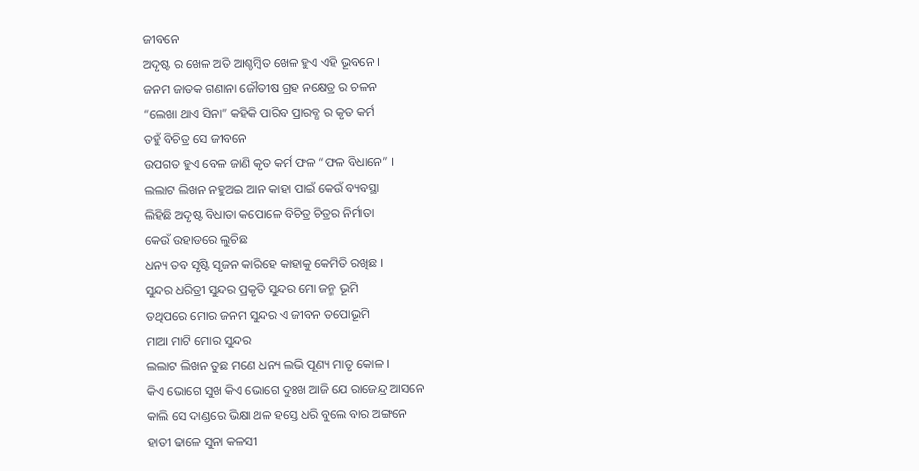ଜୀବନେ
ଅଦୃଷ୍ଟ ର ଖେଳ ଅତି ଆଶ୍ଚମ୍ଵିତ ଖେଳ ହୁଏ ଏହି ଭୂବନେ ।
ଜନମ ଜାତକ ଗଣାନା ଜୌତୀଷ ଗ୍ରହ ନକ୍ଷେତ୍ର ର ଚଳନ
“ଲେଖା ଥାଏ ସିନା” କହିକି ପାରିବ ପ୍ରାରବ୍ଧ ର କୃତ କର୍ମ
ତହୁଁ ବିଚିତ୍ର ସେ ଜୀବନେ
ଉପଗତ ହୁଏ ବେଳ ଜାଣି କୃତ କର୍ମ ଫଳ “ଫଳ ବିଧାନେ” ।
ଲଲାଟ ଲିଖନ ନହୁଅଇ ଆନ କାହା ପାଇଁ କେଉଁ ବ୍ୟବସ୍ଥା
ଲିହିଛି ଅଦୃଷ୍ଟ ବିଧାତା କପୋଳେ ବିଚିତ୍ର ଚିତ୍ରର ନିର୍ମାତା
କେଉଁ ଉହାଡରେ ଲୁଚିଛ
ଧନ୍ୟ ତବ ସୃଷ୍ଟି ସୃଜନ କାରିହେ କାହାକୁ କେମିତି ରଖିଛ ।
ସୁନ୍ଦର ଧରିତ୍ରୀ ସୁନ୍ଦର ପ୍ରକୃତି ସୁନ୍ଦର ମୋ ଜନ୍ମ ଭୂମି
ତଥିପରେ ମୋର ଜନମ ସୁନ୍ଦର ଏ ଜୀବନ ତପୋଭୂମି
ମାଆ ମାଟି ମୋର ସୁନ୍ଦର
ଲଲାଟ ଲିଖନ ତୁଛ ମଣେ ଧନ୍ୟ ଲଭି ପୂଣ୍ୟ ମାତୃ କୋଳ ।
କିଏ ଭୋଗେ ସୁଖ କିଏ ଭୋଗେ ଦୁଃଖ ଆଜି ଯେ ରାଜେନ୍ଦ୍ର ଆସନେ
କାଲି ସେ ଦାଣ୍ଡରେ ଭିକ୍ଷା ଥଳ ହସ୍ତେ ଧରି ବୁଲେ ବାର ଅଙ୍ଗନେ
ହାତୀ ଢାଳେ ସୁନା କଳସୀ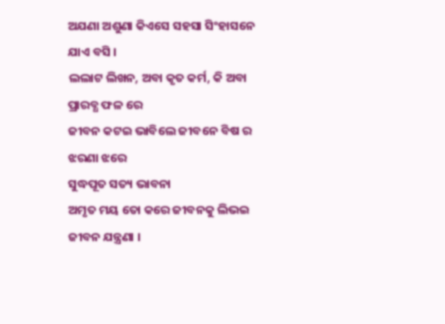ଅଯଣା ଅଶୁଣା କିଏସେ ସହସା ସିଂହାସନେ ଯାଏ ବସି ।
ଲଲାଟ ଲିଖନ, ଅବା କୃତ କର୍ମ, କି ଅବା ପ୍ରାରବ୍ଧ ଫଳ ରେ
ଜୀବନ କଟଇ ଭାବିଲେ ଜୀବନେ ବିଷ ର ଝରଣା ଝରେ
ସୁଦ୍ଧପୂତ ସତ୍ୟ ଭାବନା
ଅମୃତ ମୟ ତୋ କରେ ଜୀବନକୁ ଲିଭଇ ଜୀବନ ଯନ୍ତ୍ରଣା ।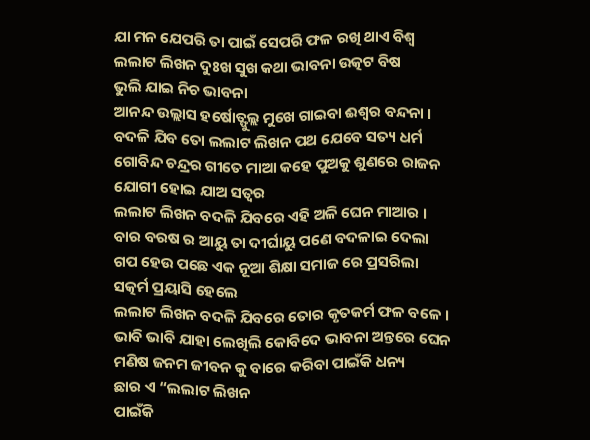ଯା ମନ ଯେପରି ତା ପାଇଁ ସେପରି ଫଳ ରଖି ଥାଏ ବିଶ୍ଵ
ଲଲାଟ ଲିଖନ ଦୁଃଖ ସୁଖ କଥା ଭାବନା ଉତ୍କଟ ବିଷ
ଭୁଲି ଯାଇ ନିଚ ଭାବନା
ଆନନ୍ଦ ଉଲ୍ଲାସ ହର୍ଷୋତ୍ଫୁଲ୍ଲ ମୁଖେ ଗାଇବା ଈଶ୍ଵର ବନ୍ଦନା ।
ବଦଳି ଯିବ ତୋ ଲଲାଟ ଲିଖନ ପଥ ଯେବେ ସତ୍ୟ ଧର୍ମ
ଗୋବିନ୍ଦ ଚନ୍ଦ୍ରର ଗୀତେ ମାଆ କହେ ପୁଅକୁ ଶୁଣରେ ରାଜନ
ଯୋଗୀ ହୋଇ ଯାଅ ସତ୍ଵର
ଲଲାଟ ଲିଖନ ବଦଳି ଯିବରେ ଏହି ଅଳି ଘେନ ମାଆର ।
ବାର ବରଷ ର ଆୟୁ ତା ଦୀର୍ଘାୟୁ ପଣେ ବଦଳାଇ ଦେଲା
ଗପ ହେଉ ପଛେ ଏକ ନୂଆ ଶିକ୍ଷା ସମାଜ ରେ ପ୍ରସରିଲା
ସତ୍କର୍ମ ପ୍ରୟାସି ହେଲେ
ଲଲାଟ ଲିଖନ ବଦଳି ଯିବରେ ତୋର କୃତକର୍ମ ଫଳ ବଳେ ।
ଭାବି ଭାବି ଯାହା ଲେଖିଲି କୋବିଦେ ଭାବନା ଅନ୍ତରେ ଘେନ
ମଣିଷ ଜନମ ଜୀବନ କୁ ବାରେ କରିବା ପାଇଁକି ଧନ୍ୟ
ଛାର ଏ “ଲଲାଟ ଲିଖନ
ପାଇଁକି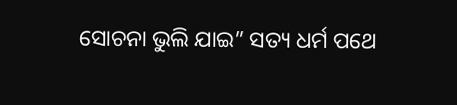ସୋଚନା ଭୁଲି ଯାଇ” ସତ୍ୟ ଧର୍ମ ପଥେ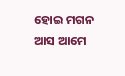ହୋଇ ମଗନ
ଆସ ଆମେ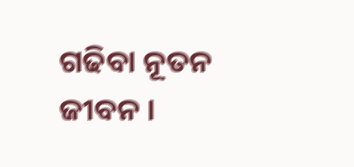ଗଢିବା ନୂତନ ଜୀବନ ।